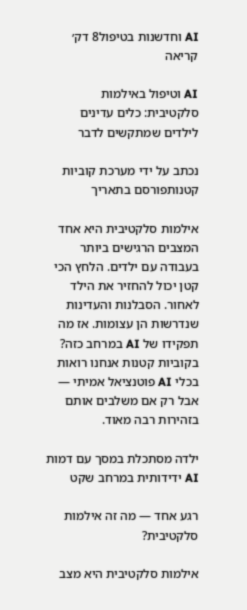AI וחדשנות בטיפול8 דק׳ קריאה

AI וטיפול באילמות סלקטיבית: כלים עדינים לילדים שמתקשים לדבר

נכתב על ידי מערכת קוביות קטנותפורסם בתאריך

אילמות סלקטיבית היא אחד המצבים הרגישים ביותר בעבודה עם ילדים. הלחץ הכי קטן יכול להחזיר את הילד לאחור. הסבלנות והעדינות שנדרשות הן עצומות. אז מה תפקידו של AI במרחב כזה? בקוביות קטנות אנחנו רואות בכלי AI פוטנציאל אמיתי — אבל רק אם משלבים אותם בזהירות רבה מאוד.

ילדה מסתכלת במסך עם דמות AI ידידותית במרחב שקט

רגע אחד — מה זה אילמות סלקטיבית?

אילמות סלקטיבית היא מצב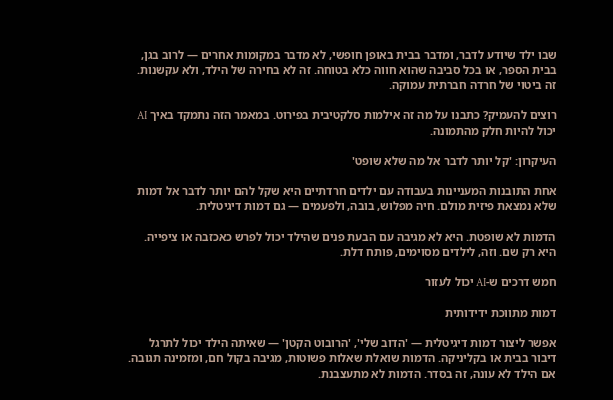שבו ילד שיודע לדבר, ומדבר בבית באופן חופשי, לא מדבר במקומות אחרים — לרוב בגן, בבית הספר, או בכל סביבה שהוא חווה כלא בטוחה. זה לא בחירה של הילד, ולא עקשנות. זה ביטוי של חרדה חברתית עמוקה.

רוצים להעמיק? כתבנו על מה זה אילמות סלקטיבית בפירוט. במאמר הזה נתמקד באיך AI יכול להיות חלק מהתמונה.

העיקרון: 'קל יותר לדבר אל מה שלא שופט'

אחת התובנות המעניינות בעבודה עם ילדים חרדתיים היא שקל להם יותר לדבר אל דמות שלא נמצאת פיזית מולם. חיה מפלוש, בובה, ולפעמים — גם דמות דיגיטלית.

הדמות לא שופטת. היא לא מגיבה עם הבעת פנים שהילד יכול לפרש כאכזבה או ציפייה. היא רק שם. וזה, לילדים מסוימים, פותח דלת.

חמש דרכים ש-AI יכול לעזור

דמות מתווכת ידידותית

אפשר ליצור דמות דיגיטלית — 'הדוב שלי', 'הרובוט הקטן' — שאיתה הילד יכול לתרגל דיבור בבית או בקליניקה. הדמות שואלת שאלות פשוטות, מגיבה בקול חם, ומזמינה תגובה. אם הילד לא עונה, זה בסדר. הדמות לא מתעצבנת.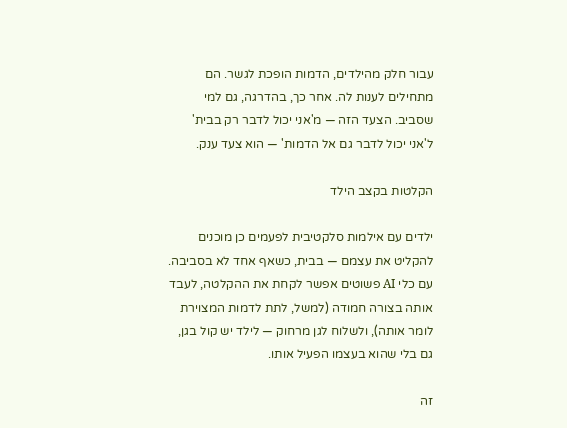עבור חלק מהילדים, הדמות הופכת לגשר. הם מתחילים לענות לה. אחר כך, בהדרגה, גם למי שסביב. הצעד הזה — מ'אני יכול לדבר רק בבית' ל'אני יכול לדבר גם אל הדמות' — הוא צעד ענק.

הקלטות בקצב הילד

ילדים עם אילמות סלקטיבית לפעמים כן מוכנים להקליט את עצמם — בבית, כשאף אחד לא בסביבה. עם כלי AI פשוטים אפשר לקחת את ההקלטה, לעבד אותה בצורה חמודה (למשל, לתת לדמות המצוירת לומר אותה), ולשלוח לגן מרחוק — לילד יש קול בגן, גם בלי שהוא בעצמו הפעיל אותו.

זה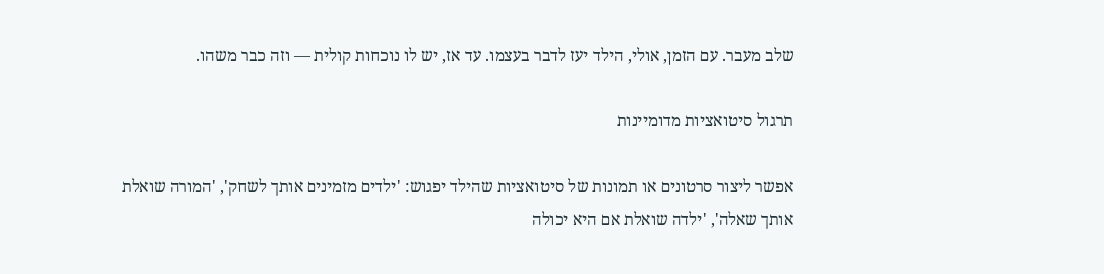שלב מעבר. עם הזמן, אולי, הילד יעז לדבר בעצמו. עד אז, יש לו נוכחות קולית — וזה כבר משהו.

תרגול סיטואציות מדומיינות

אפשר ליצור סרטונים או תמונות של סיטואציות שהילד יפגוש: 'ילדים מזמינים אותך לשחק', 'המורה שואלת אותך שאלה', 'ילדה שואלת אם היא יכולה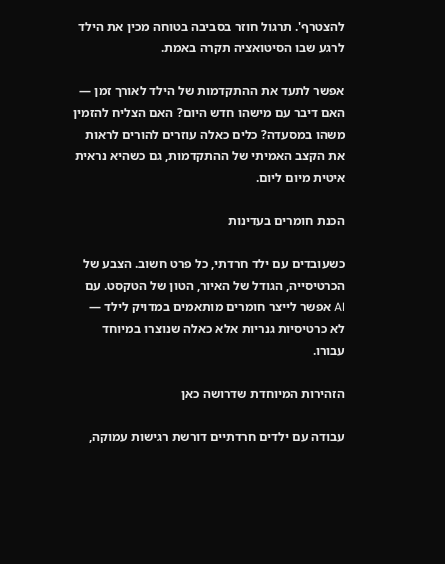להצטרף'. תרגול חוזר בסביבה בטוחה מכין את הילד לרגע שבו הסיטואציה תקרה באמת.

אפשר לתעד את ההתקדמות של הילד לאורך זמן — האם דיבר עם מישהו חדש היום? האם הצליח להזמין משהו במסעדה? כלים כאלה עוזרים להורים לראות את הקצב האמיתי של ההתקדמות, גם כשהיא נראית איטית מיום ליום.

הכנת חומרים בעדינות

כשעובדים עם ילד חרדתי, כל פרט חשוב. הצבע של הכרטיסייה, הגודל של האיור, הטון של הטקסט. עם AI אפשר לייצר חומרים מותאמים במדויק לילד — לא כרטיסיות גנריות אלא כאלה שנוצרו במיוחד עבורו.

הזהירות המיוחדת שדרושה כאן

עבודה עם ילדים חרדתיים דורשת רגישות עמוקה,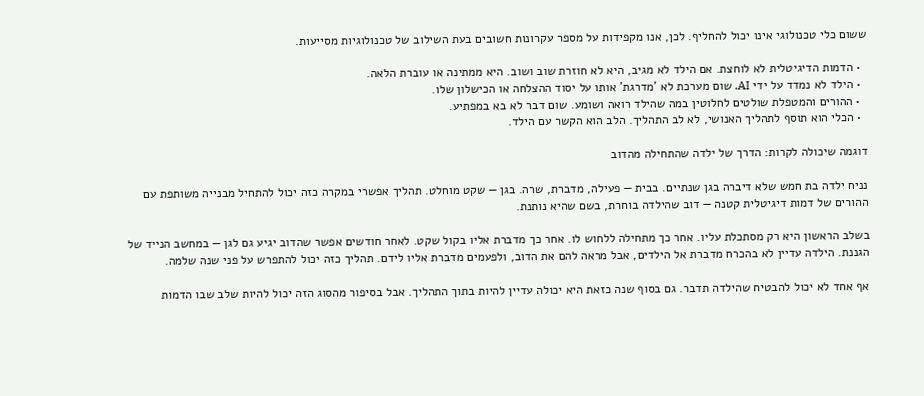ששום כלי טכנולוגי אינו יכול להחליף. לכן, אנו מקפידות על מספר עקרונות חשובים בעת השילוב של טכנולוגיות מסייעות.

  • הדמות הדיגיטלית לא לוחצת. אם הילד לא מגיב, היא לא חוזרת שוב ושוב. היא ממתינה או עוברת הלאה.
  • הילד לא נמדד על ידי AI. שום מערכת לא 'מדרגת' אותו על יסוד ההצלחה או הכישלון שלו.
  • ההורים והמטפלת שולטים לחלוטין במה שהילד רואה ושומע. שום דבר לא בא במפתיע.
  • הכלי הוא תוסף לתהליך האנושי, לא לב התהליך. הלב הוא הקשר עם הילד.

דוגמה שיכולה לקרות: הדרך של ילדה שהתחילה מהדוב

נניח ילדה בת חמש שלא דיברה בגן שנתיים. בבית — פעילה, מדברת, שרה. בגן — שקט מוחלט. תהליך אפשרי במקרה כזה יכול להתחיל מבנייה משותפת עם ההורים של דמות דיגיטלית קטנה — דוב שהילדה בוחרת, בשם שהיא נותנת.

בשלב הראשון היא רק מסתכלת עליו. אחר כך מתחילה ללחוש לו. אחר כך מדברת אליו בקול שקט. לאחר חודשים אפשר שהדוב יגיע גם לגן — במחשב הנייד של הגננת. הילדה עדיין לא בהכרח מדברת אל הילדים, אבל מראה להם את הדוב, ולפעמים מדברת אליו לידם. תהליך כזה יכול להתפרש על פני שנה שלמה.

אף אחד לא יכול להבטיח שהילדה תדבר. גם בסוף שנה כזאת היא יכולה עדיין להיות בתוך התהליך. אבל בסיפור מהסוג הזה יכול להיות שלב שבו הדמות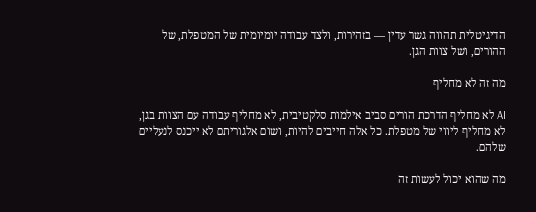הדיגיטלית תהווה גשר עדין — בזהירות, ולצד עבודה יומיומית של המטפלת, של ההורים, ושל צוות הגן.

מה זה לא מחליף

AI לא מחליף הדרכת הורים סביב אילמות סלקטיבית, לא מחליף עבודה עם הצוות בגן, לא מחליף ליווי של מטפלת. כל אלה חייבים להיות, ושום אלגוריתם לא ייכנס לנעליים שלהם.

מה שהוא יכול לעשות זה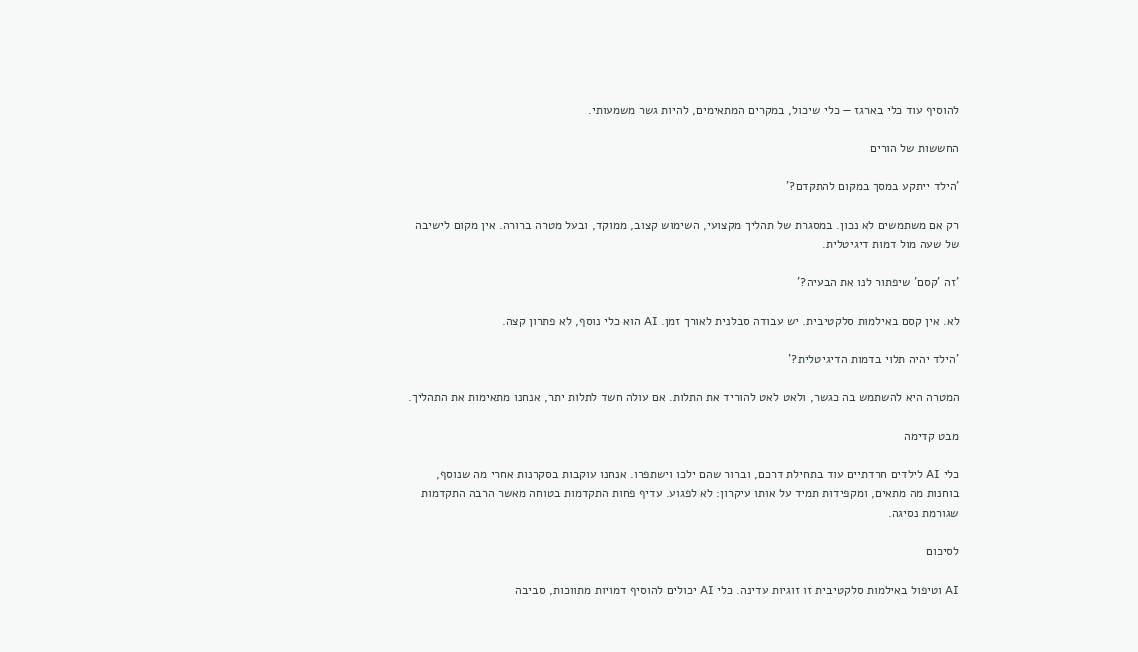להוסיף עוד כלי בארגז — כלי שיכול, במקרים המתאימים, להיות גשר משמעותי.

החששות של הורים

'הילד ייתקע במסך במקום להתקדם?'

רק אם משתמשים לא נכון. במסגרת של תהליך מקצועי, השימוש קצוב, ממוקד, ובעל מטרה ברורה. אין מקום לישיבה של שעה מול דמות דיגיטלית.

'זה 'קסם' שיפתור לנו את הבעיה?'

לא. אין קסם באילמות סלקטיבית. יש עבודה סבלנית לאורך זמן. AI הוא כלי נוסף, לא פתרון קצה.

'הילד יהיה תלוי בדמות הדיגיטלית?'

המטרה היא להשתמש בה כגשר, ולאט לאט להוריד את התלות. אם עולה חשד לתלות יתר, אנחנו מתאימות את התהליך.

מבט קדימה

כלי AI לילדים חרדתיים עוד בתחילת דרכם, וברור שהם ילכו וישתפרו. אנחנו עוקבות בסקרנות אחרי מה שנוסף, בוחנות מה מתאים, ומקפידות תמיד על אותו עיקרון: לא לפגוע. עדיף פחות התקדמות בטוחה מאשר הרבה התקדמות שגורמת נסיגה.

לסיכום

AI וטיפול באילמות סלקטיבית זו זוגיות עדינה. כלי AI יכולים להוסיף דמויות מתווכות, סביבה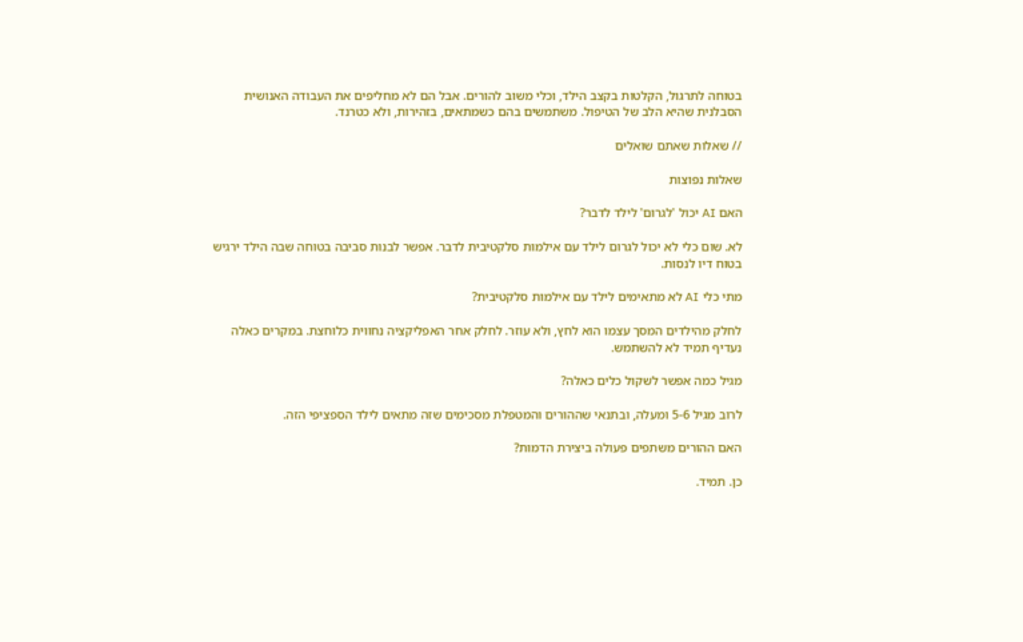בטוחה לתרגול, הקלטות בקצב הילד, וכלי משוב להורים. אבל הם לא מחליפים את העבודה האנושית הסבלנית שהיא הלב של הטיפול. משתמשים בהם כשמתאים, בזהירות, ולא כטרנד.

// שאלות שאתם שואלים

שאלות נפוצות

האם AI יכול 'לגרום' לילד לדבר?

לא. שום כלי לא יכול לגרום לילד עם אילמות סלקטיבית לדבר. אפשר לבנות סביבה בטוחה שבה הילד ירגיש בטוח דיו לנסות.

מתי כלי AI לא מתאימים לילד עם אילמות סלקטיבית?

לחלק מהילדים המסך עצמו הוא לחץ, ולא עוזר. לחלק אחר האפליקציה נחווית כלוחצת. במקרים כאלה נעדיף תמיד לא להשתמש.

מגיל כמה אפשר לשקול כלים כאלה?

לרוב מגיל 5-6 ומעלה, ובתנאי שההורים והמטפלת מסכימים שזה מתאים לילד הספציפי הזה.

האם ההורים משתפים פעולה ביצירת הדמות?

כן. תמיד.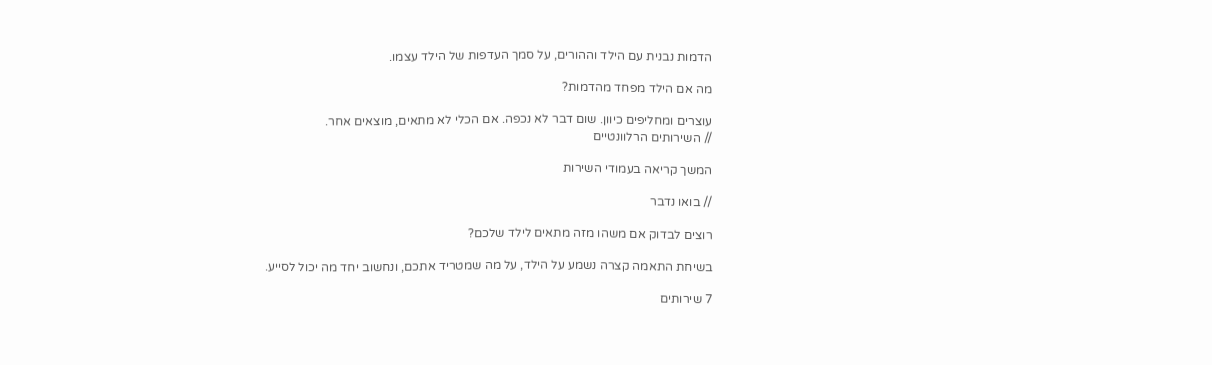הדמות נבנית עם הילד וההורים, על סמך העדפות של הילד עצמו.

מה אם הילד מפחד מהדמות?

עוצרים ומחליפים כיוון. שום דבר לא נכפה. אם הכלי לא מתאים, מוצאים אחר.
// השירותים הרלוונטיים

המשך קריאה בעמודי השירות

// בואו נדבר

רוצים לבדוק אם משהו מזה מתאים לילד שלכם?

בשיחת התאמה קצרה נשמע על הילד, על מה שמטריד אתכם, ונחשוב יחד מה יכול לסייע.

7 שירותים